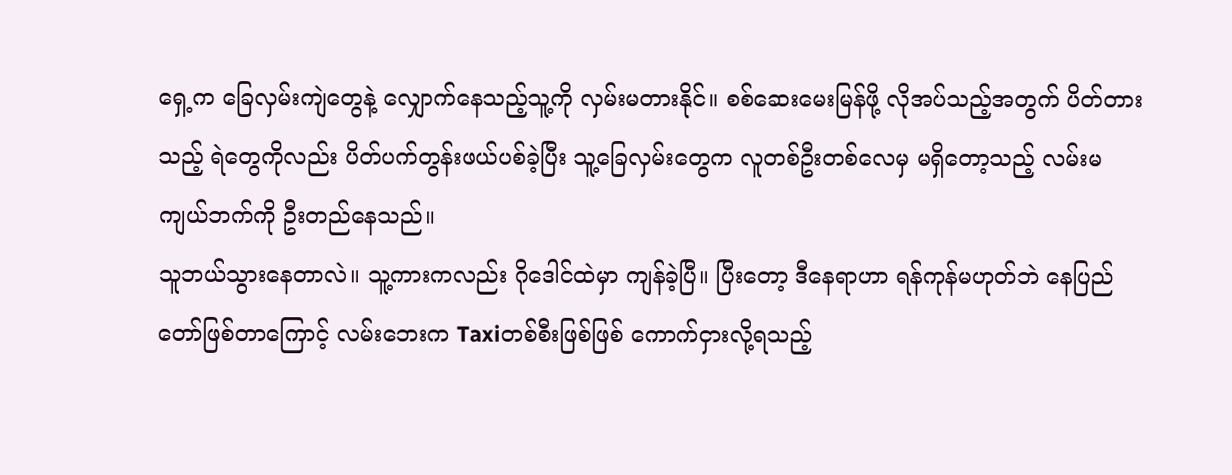ရှေ့က ခြေလှမ်းကျဲတွေနဲ့ လျှောက်နေသည့်သူ့ကို လှမ်းမတားနိုင်။ စစ်ဆေးမေးမြန်ဖို့ လိုအပ်သည့်အတွက် ပိတ်တားသည့် ရဲတွေကိုလည်း ပိတ်ပက်တွန်းဖယ်ပစ်ခဲ့ပြီး သူ့ခြေလှမ်းတွေက လူတစ်ဦးတစ်လေမှ မရှိတော့သည့် လမ်းမကျယ်ဘက်ကို ဦးတည်နေသည်။
သူဘယ်သွားနေတာလဲ။ သူ့ကားကလည်း ဂိုဒေါင်ထဲမှာ ကျန်ခဲ့ပြီ။ ပြီးတော့ ဒီနေရာဟာ ရန်ကုန်မဟုတ်ဘဲ နေပြည်တော်ဖြစ်တာကြောင့် လမ်းဘေးက Taxiတစ်စီးဖြစ်ဖြစ် ကောက်ငှားလို့ရသည့်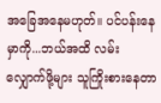အခြေအနေမဟုတ်။ ပင်ပန်းနေမှာကို...ဘယ်အထိ လမ်းလျှောက်ဖို့များ သူကြိုးစားနေတာ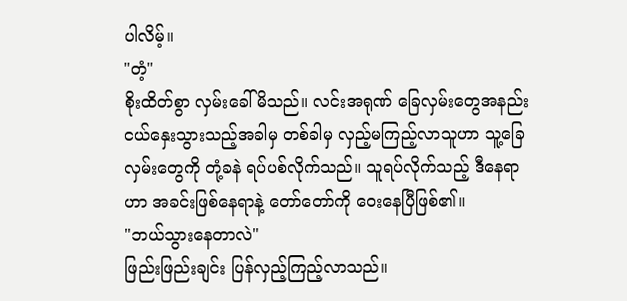ပါလိမ့်။
"တံ့"
စိုးထိတ်စွာ လှမ်းခေါ်မိသည်။ လင်းအရုဏ် ခြေလှမ်းတွေအနည်းငယ်နှေးသွားသည့်အခါမှ တစ်ခါမှ လှည့်မကြည့်လာသူဟာ သူ့ခြေလှမ်းတွေကို တုံ့ခနဲ ရပ်ပစ်လိုက်သည်။ သူရပ်လိုက်သည့် ဒီနေရာဟာ အခင်းဖြစ်နေရာနဲ့ တော်တော်ကို ဝေးနေပြီဖြစ်၏။
"ဘယ်သွားနေတာလဲ"
ဖြည်းဖြည်းချင်း ပြန်လှည့်ကြည့်လာသည်။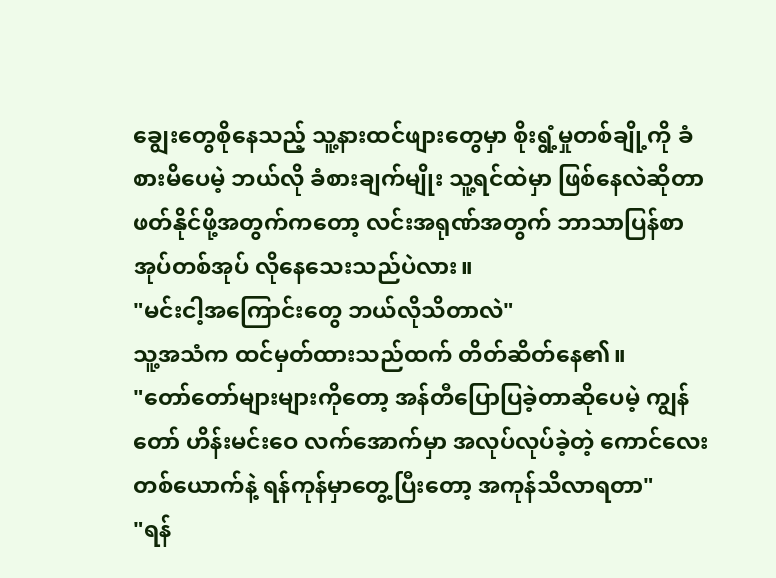ချွေးတွေစိုနေသည့် သူ့နားထင်ဖျားတွေမှာ စိုးရွံ့မှုတစ်ချို့ကို ခံစားမိပေမဲ့ ဘယ်လို ခံစားချက်မျိုး သူ့ရင်ထဲမှာ ဖြစ်နေလဲဆိုတာ ဖတ်နိုင်ဖို့အတွက်ကတော့ လင်းအရုဏ်အတွက် ဘာသာပြန်စာအုပ်တစ်အုပ် လိုနေသေးသည်ပဲလား။
"မင်းငါ့အကြောင်းတွေ ဘယ်လိုသိတာလဲ"
သူ့အသံက ထင်မှတ်ထားသည်ထက် တိတ်ဆိတ်နေ၏။
"တော်တော်များများကိုတော့ အန်တီပြောပြခဲ့တာဆိုပေမဲ့ ကျွန်တော် ဟိန်းမင်းဝေ လက်အောက်မှာ အလုပ်လုပ်ခဲ့တဲ့ ကောင်လေးတစ်ယောက်နဲ့ ရန်ကုန်မှာတွေ့ပြီးတော့ အကုန်သိလာရတာ"
"ရန်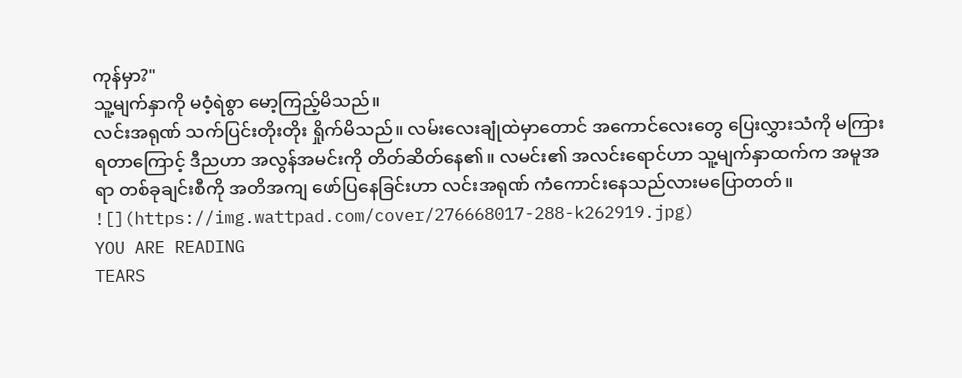ကုန်မှာ?"
သူ့မျက်နှာကို မဝံ့ရဲစွာ မော့ကြည့်မိသည်။
လင်းအရုဏ် သက်ပြင်းတိုးတိုး ရှိုက်မိသည်။ လမ်းလေးချုံထဲမှာတောင် အကောင်လေးတွေ ပြေးလွှားသံကို မကြားရတာကြောင့် ဒီညဟာ အလွန်အမင်းကို တိတ်ဆိတ်နေ၏။ လမင်း၏ အလင်းရောင်ဟာ သူ့မျက်နှာထက်က အမူအရာ တစ်ခုချင်းစီကို အတိအကျ ဖော်ပြနေခြင်းဟာ လင်းအရုဏ် ကံကောင်းနေသည်လားမပြောတတ်။
![](https://img.wattpad.com/cover/276668017-288-k262919.jpg)
YOU ARE READING
TEARS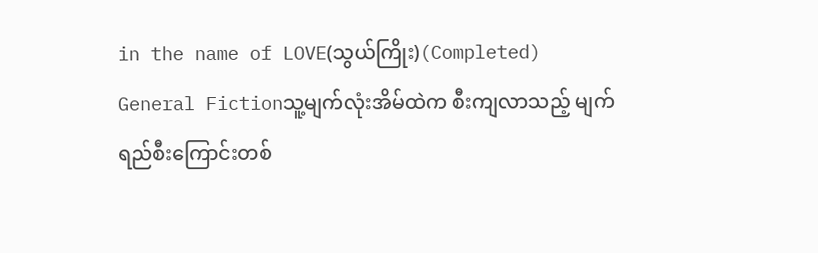in the name of LOVE(သွယ်ကြိုး)(Completed)
General Fictionသူ့မျက်လုံးအိမ်ထဲက စီးကျလာသည့် မျက်ရည်စီးကြောင်းတစ်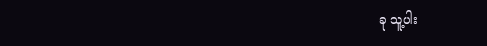ခု သူ့ပါး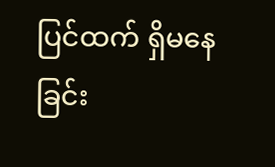ပြင်ထက် ရှိမနေခြင်း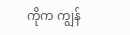ကိုက ကျွန်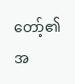တော့်၏ အ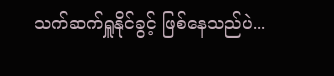သက်ဆက်ရှူနိုင်ခွင့် ဖြစ်နေသည်ပဲ...